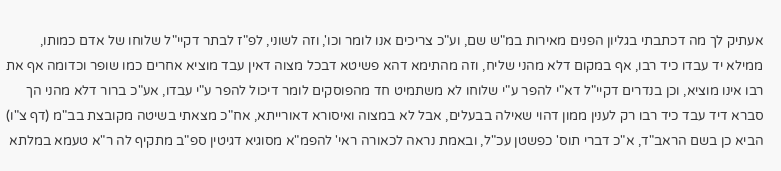אעתיק לך מה דכתבתי בגליון הפנים מאירות במ"ש שם, וע"כ צריכים אנו לומר וכו', וזה לשוני, לפ"ז לבתר דקיי"ל שלוחו של אדם כמותו, ממילא יד עבדו כיד רבו, אף במקום דלא מהני שליח, וזה מהתימא דהא פשיטא דבכל מצוה דאין עבד מוציא אחרים כמו שופר וכדומה אף את רבו אינו מוציא, וכן בנדרים דקיי"ל דא"י להפר ע"י שלוחו לא משתמיט חד מהפוסקים לומר דיכול להפר ע"י עבדו, אע"כ ברור דלא מהני הך סברא דיד עבד כיד רבו רק לענין ממון דהוי שאילה בבעלים, אבל לא במצוה ואיסורא דאורייתא, אח"כ מצאתי בשיטה מקובצת בב"מ (דף צ"ו) הביא כן בשם הראב"ד, א"כ דברי תוס' כפשטן עכ"ל, ובאמת נראה לכאורה ראי' להפמ"א מסוגיא דגיטין ספ"ב מתקיף לה ר"א טעמא במלתא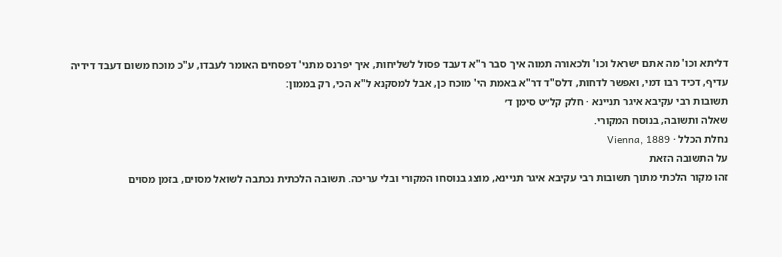דליתא וכו' מה אתם ישראל וכו' ולכאורה תמוה איך סבר ר"א דעבד פסול לשליחות, איך יפרנס מתני' דפסחים האומר לעבדו, ע"כ מוכח משום דעבד דידיה עדיף, דכיד רבו דמי, ואפשר לדחות, דלס"ד דר"א באמת הי' מוכח כן, אבל למסקנא ל"א הכי, רק בממון:
תשובות רבי עקיבא איגר תניינא · חלק קל״ט סימן ד׳
שאלה ותשובה, בנוסח המקורי.
נחלת הכלל · Vienna, 1889
על התשובה הזאת
זהו מקור הלכתי מתוך תשובות רבי עקיבא איגר תניינא, מוצג בנוסחו המקורי ובלי עריכה. תשובה הלכתית נכתבה לשואל מסוים, בזמן מסוים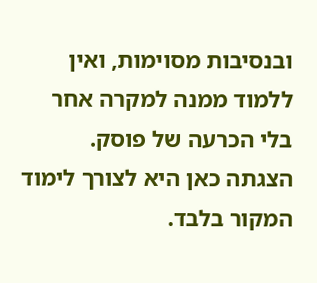ובנסיבות מסוימות, ואין ללמוד ממנה למקרה אחר בלי הכרעה של פוסק. הצגתה כאן היא לצורך לימוד המקור בלבד.